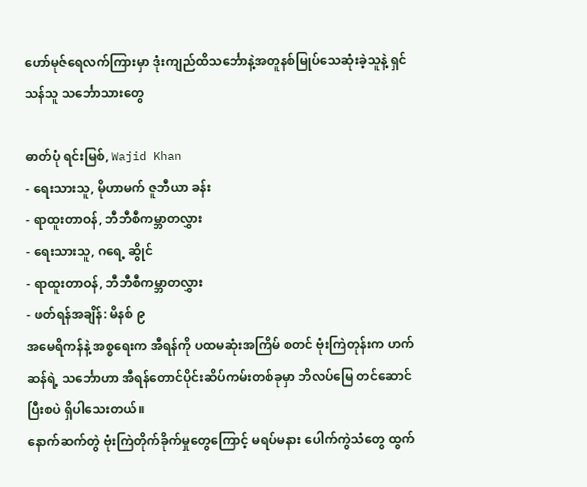ဟော်မုဇ်ရေလက်ကြားမှာ ဒုံးကျည်ထိသင်္ဘောနဲ့အတူနစ်မြုပ်သေဆုံးခဲ့သူနဲ့ ရှင်သန်သူ သင်္ဘောသားတွေ

ဓာတ်ပုံ ရင်းမြစ်, Wajid Khan
- ရေးသားသူ, မိုဟာမက် ဇူဘီယာ ခန်း
- ရာထူးတာဝန်, ဘီဘီစီကမ္ဘာတလွှား
- ရေးသားသူ, ဂရေ့ ဆွိုင်
- ရာထူးတာဝန်, ဘီဘီစီကမ္ဘာတလွှား
- ဖတ်ရန်အချိန်: မိနစ် ၉
အမေရိကန်နဲ့ အစ္စရေးက အီရန်ကို ပထမဆုံးအကြိမ် စတင် ဗုံးကြဲတုန်းက ဟက်ဆန်ရဲ့ သင်္ဘောဟာ အီရန်တောင်ပိုင်းဆိပ်ကမ်းတစ်ခုမှာ ဘိလပ်မြေ တင်ဆောင်ပြီးစပဲ ရှိပါသေးတယ်။
နောက်ဆက်တွဲ ဗုံးကြဲတိုက်ခိုက်မှုတွေကြောင့် မရပ်မနား ပေါက်ကွဲသံတွေ ထွက်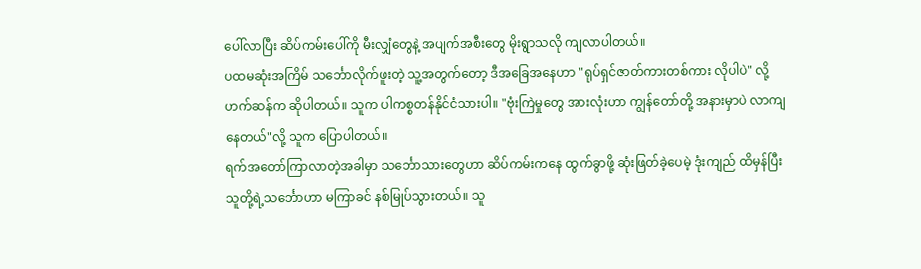ပေါ်လာပြီး ဆိပ်ကမ်းပေါ်ကို မီးလျှံတွေနဲ့ အပျက်အစီးတွေ မိုးရွာသလို ကျလာပါတယ်။
ပထမဆုံးအကြိမ် သင်္ဘောလိုက်ဖူးတဲ့ သူ့အတွက်တော့ ဒီအခြေအနေဟာ "ရုပ်ရှင်ဇာတ်ကားတစ်ကား လိုပါပဲ" လို့ ဟက်ဆန်က ဆိုပါတယ်။ သူက ပါကစ္စတန်နိုင်ငံသားပါ။ "ဗုံးကြဲမှုတွေ အားလုံးဟာ ကျွန်တော်တို့ အနားမှာပဲ လာကျနေတယ်"လို့ သူက ပြောပါတယ်။
ရက်အတော်ကြာလာတဲ့အခါမှာ သင်္ဘောသားတွေဟာ ဆိပ်ကမ်းကနေ ထွက်ခွာဖို့ ဆုံးဖြတ်ခဲ့ပေမဲ့ ဒုံးကျည် ထိမှန်ပြီး သူတို့ရဲ့သင်္ဘောဟာ မကြာခင် နစ်မြုပ်သွားတယ်။ သူ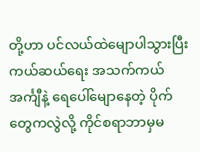တို့ဟာ ပင်လယ်ထဲမျောပါသွားပြီး ကယ်ဆယ်ရေး အသက်ကယ်အင်္ကျီနဲ့ ရေပေါ်မျောနေတဲ့ ပိုက်တွေကလွဲလို့ ကိုင်စရာဘာမှမ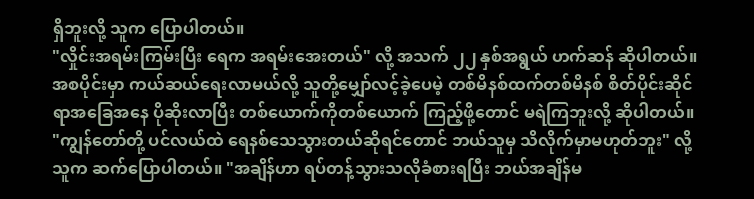ရှိဘူးလို့ သူက ပြောပါတယ်။
"လှိုင်းအရမ်းကြမ်းပြီး ရေက အရမ်းအေးတယ်" လို့ အသက် ၂၂ နှစ်အရွယ် ဟက်ဆန် ဆိုပါတယ်။ အစပိုင်းမှာ ကယ်ဆယ်ရေးလာမယ်လို့ သူတို့မျှော်လင့်ခဲ့ပေမဲ့ တစ်မိနစ်ထက်တစ်မိနစ် စိတ်ပိုင်းဆိုင်ရာအခြေအနေ ပိုဆိုးလာပြီး တစ်ယောက်ကိုတစ်ယောက် ကြည့်ဖို့တောင် မရဲကြဘူးလို့ ဆိုပါတယ်။
"ကျွန်တော်တို့ ပင်လယ်ထဲ ရေနစ်သေသွားတယ်ဆိုရင်တောင် ဘယ်သူမှ သိလိုက်မှာမဟုတ်ဘူး" လို့ သူက ဆက်ပြောပါတယ်။ "အချိန်ဟာ ရပ်တန့်သွားသလိုခံစားရပြီး ဘယ်အချိန်မ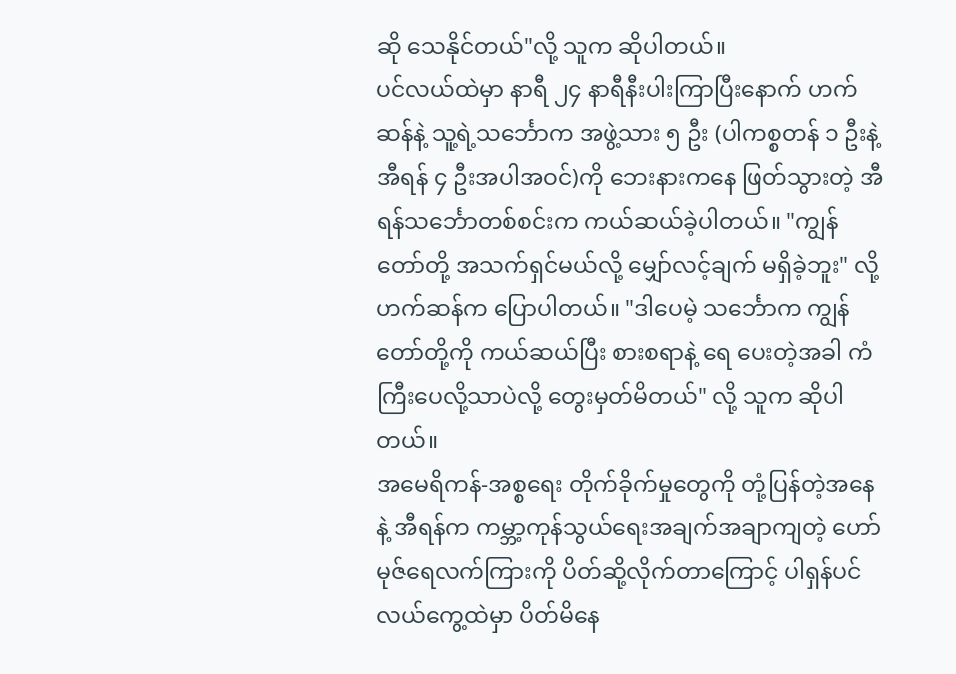ဆို သေနိုင်တယ်"လို့ သူက ဆိုပါတယ်။
ပင်လယ်ထဲမှာ နာရီ ၂၄ နာရီနီးပါးကြာပြီးနောက် ဟက်ဆန်နဲ့ သူ့ရဲ့သင်္ဘောက အဖွဲ့သား ၅ ဦး (ပါကစ္စတန် ၁ ဦးနဲ့ အီရန် ၄ ဦးအပါအဝင်)ကို ဘေးနားကနေ ဖြတ်သွားတဲ့ အီရန်သင်္ဘောတစ်စင်းက ကယ်ဆယ်ခဲ့ပါတယ်။ "ကျွန်တော်တို့ အသက်ရှင်မယ်လို့ မျှော်လင့်ချက် မရှိခဲ့ဘူး" လို့ ဟက်ဆန်က ပြောပါတယ်။ "ဒါပေမဲ့ သင်္ဘောက ကျွန်တော်တို့ကို ကယ်ဆယ်ပြီး စားစရာနဲ့ ရေ ပေးတဲ့အခါ ကံကြီးပေလို့သာပဲလို့ တွေးမှတ်မိတယ်" လို့ သူက ဆိုပါတယ်။
အမေရိကန်-အစ္စရေး တိုက်ခိုက်မှုတွေကို တုံ့ပြန်တဲ့အနေနဲ့ အီရန်က ကမ္ဘာ့ကုန်သွယ်ရေးအချက်အချာကျတဲ့ ဟော်မုဇ်ရေလက်ကြားကို ပိတ်ဆို့လိုက်တာကြောင့် ပါရှန်ပင်လယ်ကွေ့ထဲမှာ ပိတ်မိနေ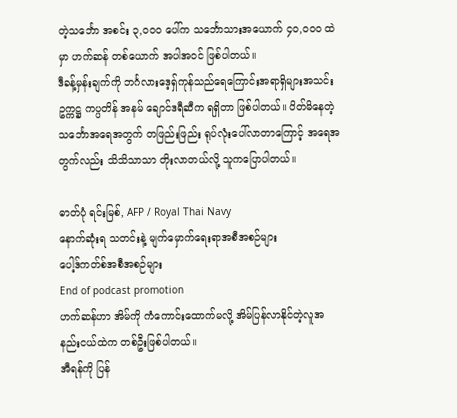တဲ့သင်္ဘော အစင်း ၃,၀၀၀ ပေါ်က သင်္ဘောသားအယောက် ၄၀,၀၀၀ ထဲမှာ ဟက်ဆန် တစ်ယောက် အပါအဝင် ဖြစ်ပါတယ်။
ဒီခန့်မှန်းချက်ကို ဘင်္ဂလားဒေ့ရှ်ကုန်သည်ရေကြောင်းအရာရှိများအသင်းဥက္ကဋ္ဌ ကပ္ပတိန် အနမ် ချောင်ဒရီဆီက ရရှိတာ ဖြစ်ပါတယ်။ ပိတ်မိနေတဲ့သင်္ဘောအရေအတွက် တဖြည်းဖြည်း ရုပ်လုံးပေါ်လာတာကြောင့် အရေအတွက်လည်း သိသိသာသာ တိုးလာတယ်လို့ သူကပြောပါတယ်။

ဓာတ်ပုံ ရင်းမြစ်, AFP / Royal Thai Navy
နောက်ဆုံးရ သတင်းနဲ့ မျက်မှောက်ရေးရာအစီအစဉ်များ
ပေါ့ဒ်ကတ်စ်အစီအစဉ်များ
End of podcast promotion
ဟက်ဆန်ဟာ အိမ်ကို ကံကောင်းထောက်မလို့ အိမ်ပြန်လာနိုင်တဲ့လူအနည်းငယ်ထဲက တစ်ဦးဖြစ်ပါတယ်။
အီရန်ကို ပြန်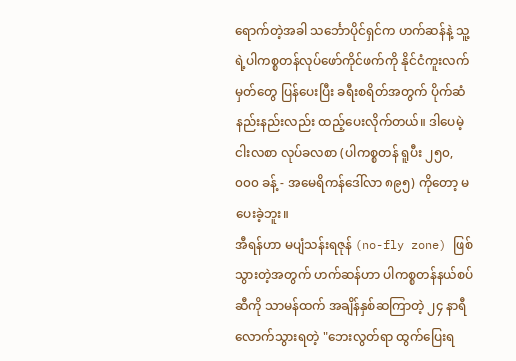ရောက်တဲ့အခါ သင်္ဘောပိုင်ရှင်က ဟက်ဆန်နဲ့ သူ့ရဲ့ပါကစ္စတန်လုပ်ဖော်ကိုင်ဖက်ကို နိုင်ငံကူးလက်မှတ်တွေ ပြန်ပေးပြီး ခရီးစရိတ်အတွက် ပိုက်ဆံနည်းနည်းလည်း ထည့်ပေးလိုက်တယ်။ ဒါပေမဲ့ ငါးလစာ လုပ်ခလစာ (ပါကစ္စတန် ရူပီး ၂၅၀,၀၀၀ ခန့် - အမေရိကန်ဒေါ်လာ ၈၉၅) ကိုတော့ မပေးခဲ့ဘူး။
အီရန်ဟာ မပျံသန်းရဇုန် (no-fly zone) ဖြစ်သွားတဲ့အတွက် ဟက်ဆန်ဟာ ပါကစ္စတန်နယ်စပ်ဆီကို သာမန်ထက် အချိန်နှစ်ဆကြာတဲ့ ၂၄ နာရီ လောက်သွားရတဲ့ "ဘေးလွတ်ရာ ထွက်ပြေးရ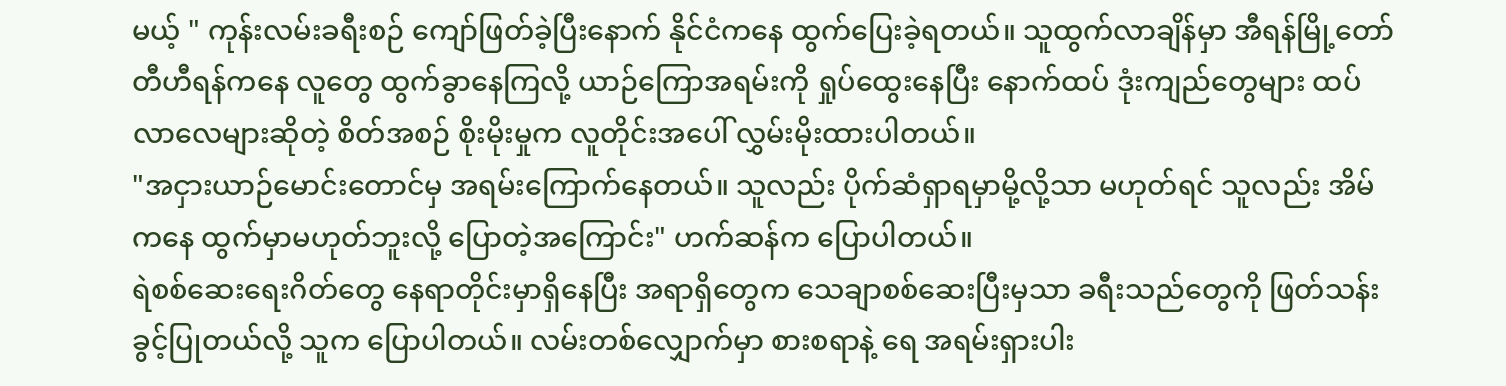မယ့် " ကုန်းလမ်းခရီးစဉ် ကျော်ဖြတ်ခဲ့ပြီးနောက် နိုင်ငံကနေ ထွက်ပြေးခဲ့ရတယ်။ သူထွက်လာချိန်မှာ အီရန်မြို့တော် တီဟီရန်ကနေ လူတွေ ထွက်ခွာနေကြလို့ ယာဉ်ကြောအရမ်းကို ရှုပ်ထွေးနေပြီး နောက်ထပ် ဒုံးကျည်တွေများ ထပ်လာလေများဆိုတဲ့ စိတ်အစဉ် စိုးမိုးမှုက လူတိုင်းအပေါ် လွှမ်းမိုးထားပါတယ်။
"အငှားယာဉ်မောင်းတောင်မှ အရမ်းကြောက်နေတယ်။ သူလည်း ပိုက်ဆံရှာရမှာမို့လို့သာ မဟုတ်ရင် သူလည်း အိမ်ကနေ ထွက်မှာမဟုတ်ဘူးလို့ ပြောတဲ့အကြောင်း" ဟက်ဆန်က ပြောပါတယ်။
ရဲစစ်ဆေးရေးဂိတ်တွေ နေရာတိုင်းမှာရှိနေပြီး အရာရှိတွေက သေချာစစ်ဆေးပြီးမှသာ ခရီးသည်တွေကို ဖြတ်သန်းခွင့်ပြုတယ်လို့ သူက ပြောပါတယ်။ လမ်းတစ်လျှောက်မှာ စားစရာနဲ့ ရေ အရမ်းရှားပါး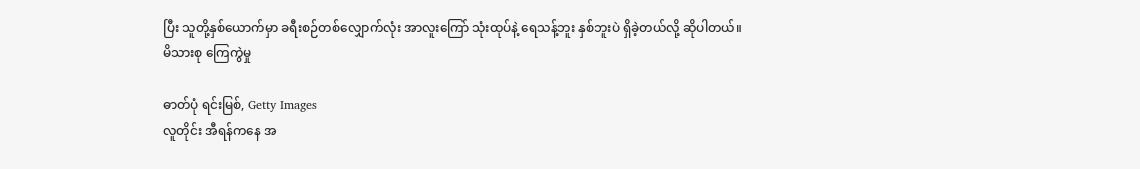ပြီး သူတို့နှစ်ယောက်မှာ ခရီးစဉ်တစ်လျှောက်လုံး အာလူးကြော် သုံးထုပ်နဲ့ ရေသန့်ဘူး နှစ်ဘူးပဲ ရှိခဲ့တယ်လို့ ဆိုပါတယ်။
မိသားစု ကြေကွဲမှု

ဓာတ်ပုံ ရင်းမြစ်, Getty Images
လူတိုင်း အီရန်ကနေ အ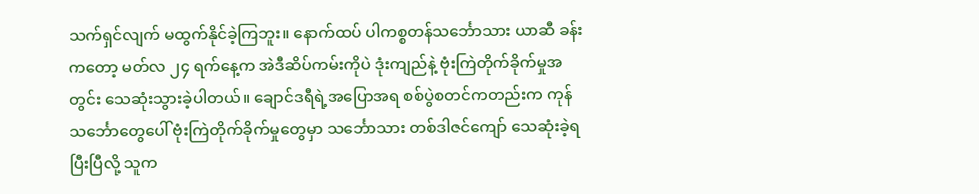သက်ရှင်လျက် မထွက်နိုင်ခဲ့ကြဘူး။ နောက်ထပ် ပါကစ္စတန်သင်္ဘောသား ယာဆီ ခန်းကတော့ မတ်လ ၂၄ ရက်နေ့က အဲဒီဆိပ်ကမ်းကိုပဲ ဒုံးကျည်နဲ့ ဗုံးကြဲတိုက်ခိုက်မှုအတွင်း သေဆုံးသွားခဲ့ပါတယ်။ ချောင်ဒရီရဲ့အပြောအရ စစ်ပွဲစတင်ကတည်းက ကုန်သင်္ဘောတွေပေါ် ဗုံးကြဲတိုက်ခိုက်မှုတွေမှာ သင်္ဘောသား တစ်ဒါဇင်ကျော် သေဆုံးခဲ့ရပြီးပြီလို့ သူက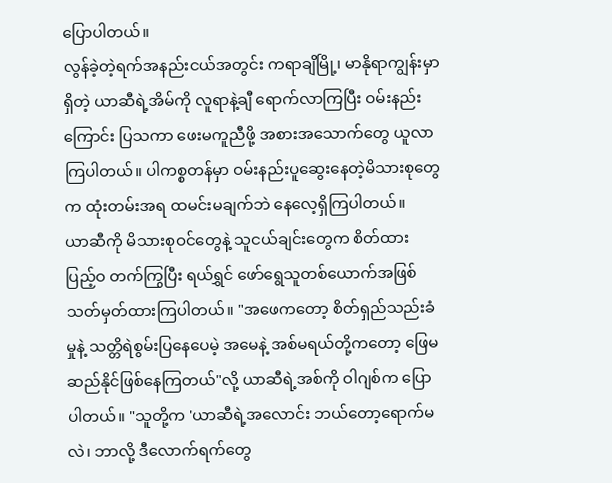ပြောပါတယ်။
လွန်ခဲ့တဲ့ရက်အနည်းငယ်အတွင်း ကရာချိမြို့၊ မာနိုရာကျွန်းမှာရှိတဲ့ ယာဆီရဲ့အိမ်ကို လူရာနဲ့ချီ ရောက်လာကြပြီး ဝမ်းနည်းကြောင်း ပြသကာ ဖေးမကူညီဖို့ အစားအသောက်တွေ ယူလာကြပါတယ်။ ပါကစ္စတန်မှာ ဝမ်းနည်းပူဆွေးနေတဲ့မိသားစုတွေက ထုံးတမ်းအရ ထမင်းမချက်ဘဲ နေလေ့ရှိကြပါတယ်။
ယာဆီကို မိသားစုဝင်တွေနဲ့ သူငယ်ချင်းတွေက စိတ်ထား ပြည့်ဝ တက်ကြွပြီး ရယ်ရွှင် ဖော်ရွေသူတစ်ယောက်အဖြစ် သတ်မှတ်ထားကြပါတယ်။ "အဖေကတော့ စိတ်ရှည်သည်းခံမှုနဲ့ သတ္တိရဲစွမ်းပြနေပေမဲ့ အမေနဲ့ အစ်မရယ်တို့ကတော့ ဖြေမဆည်နိုင်ဖြစ်နေကြတယ်"လို့ ယာဆီရဲ့အစ်ကို ဝါဂျစ်က ပြောပါတယ်။ "သူတို့က 'ယာဆီရဲ့အလောင်း ဘယ်တော့ရောက်မလဲ၊ ဘာလို့ ဒီလောက်ရက်တွေ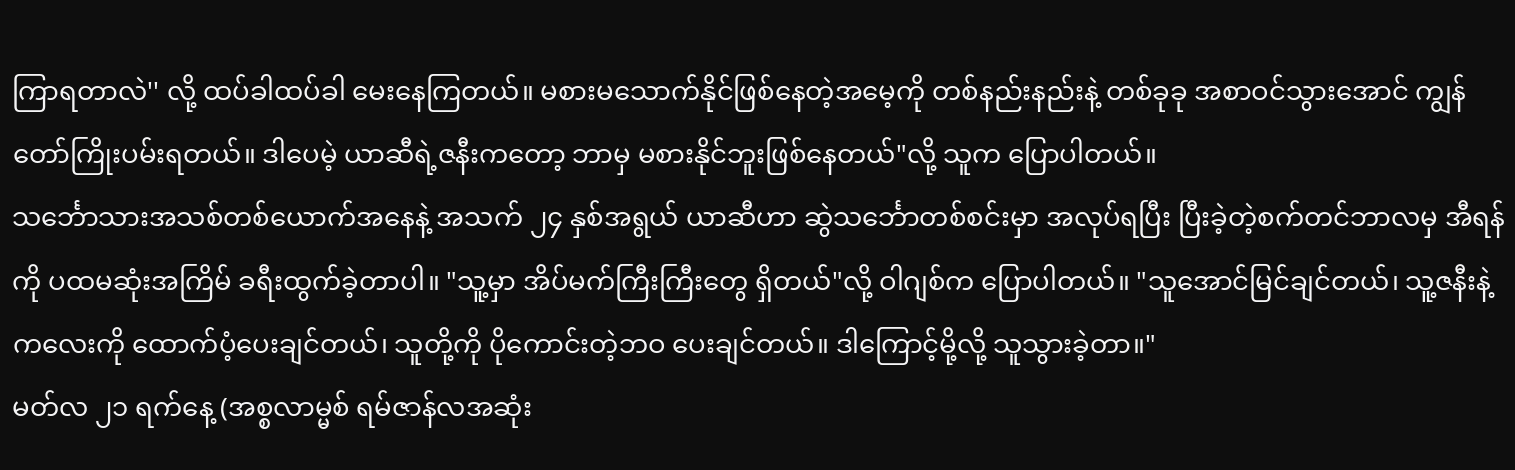ကြာရတာလဲ'' လို့ ထပ်ခါထပ်ခါ မေးနေကြတယ်။ မစားမသောက်နိုင်ဖြစ်နေတဲ့အမေ့ကို တစ်နည်းနည်းနဲ့ တစ်ခုခု အစာဝင်သွားအောင် ကျွန်တော်ကြိုးပမ်းရတယ်။ ဒါပေမဲ့ ယာဆီရဲ့ဇနီးကတော့ ဘာမှ မစားနိုင်ဘူးဖြစ်နေတယ်"လို့ သူက ပြောပါတယ်။
သင်္ဘောသားအသစ်တစ်ယောက်အနေနဲ့ အသက် ၂၄ နှစ်အရွယ် ယာဆီဟာ ဆွဲသင်္ဘောတစ်စင်းမှာ အလုပ်ရပြီး ပြီးခဲ့တဲ့စက်တင်ဘာလမှ အီရန်ကို ပထမဆုံးအကြိမ် ခရီးထွက်ခဲ့တာပါ။ "သူ့မှာ အိပ်မက်ကြီးကြီးတွေ ရှိတယ်"လို့ ဝါဂျစ်က ပြောပါတယ်။ "သူအောင်မြင်ချင်တယ်၊ သူ့ဇနီးနဲ့ ကလေးကို ထောက်ပံ့ပေးချင်တယ်၊ သူတို့ကို ပိုကောင်းတဲ့ဘဝ ပေးချင်တယ်။ ဒါကြောင့်မို့လို့ သူသွားခဲ့တာ။"
မတ်လ ၂၁ ရက်နေ့ (အစ္စလာမ္မစ် ရမ်ဇာန်လအဆုံး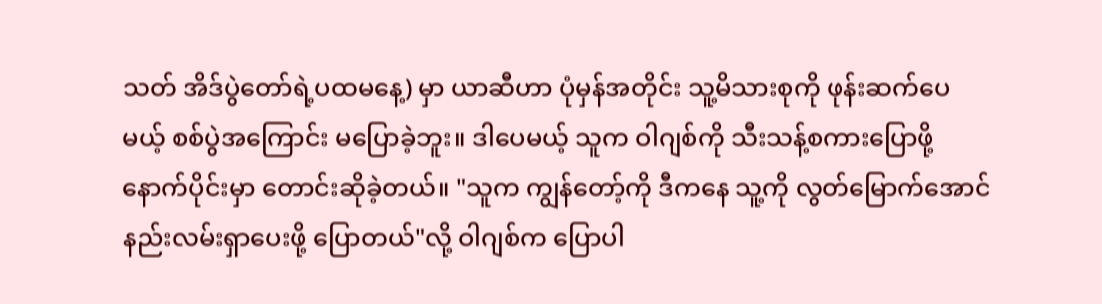သတ် အိဒ်ပွဲတော်ရဲ့ပထမနေ့) မှာ ယာဆီဟာ ပုံမှန်အတိုင်း သူ့မိသားစုကို ဖုန်းဆက်ပေမယ့် စစ်ပွဲအကြောင်း မပြောခဲ့ဘူး။ ဒါပေမယ့် သူက ဝါဂျစ်ကို သီးသန့်စကားပြောဖို့ နောက်ပိုင်းမှာ တောင်းဆိုခဲ့တယ်။ "သူက ကျွန်တော့်ကို ဒီကနေ သူ့ကို လွတ်မြောက်အောင် နည်းလမ်းရှာပေးဖို့ ပြောတယ်"လို့ ဝါဂျစ်က ပြောပါ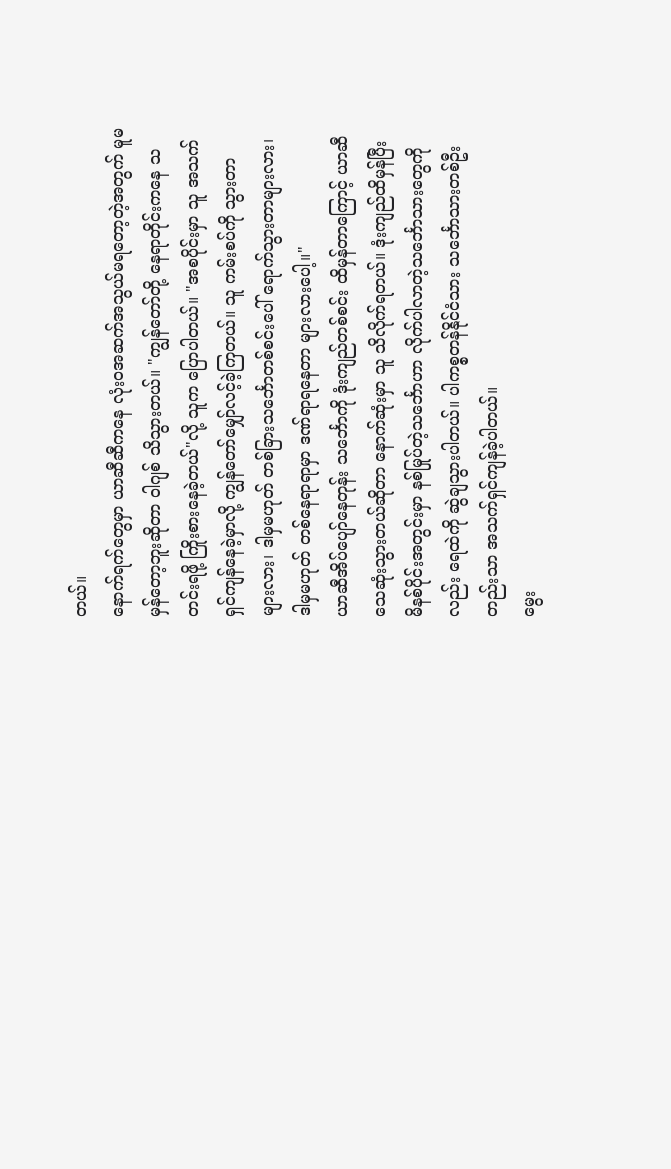တယ်။
နောက်ရက်တွေမှာ ယာဆီဆီကနေ လုံးဝအဆက်အသွယ်မရတော့တဲ့အတွက် မူမမှန်တော့ဘူးဆိုတာ ဝါဂျစ် သိသွားတယ်။ "ကျွန်တော်တို့ နေရာတိုင်းကနေ သတင်းရဖို့ ကြိုးစားနေခဲ့တယ်"လို့ သူက ပြောပါတယ်။ "အစပိုင်းမှာ သူ အသက်ရှင်ကျန်နေခဲ့မှာလို့ ကျွန်တော်မျှော်လင့်ခဲ့ကြတယ်။ သူ ကမ်းစပ်ကို သွားတာ များလား၊ ဒါမှမဟုတ် တစ်ခြားသင်္ဘောတစ်စင်းပေါ် ရောက်သွားတာများလား၊ ဒါမှမဟုတ် တစ်နေရာရာမှာ ဒဏ်ရာရနေတာ များလားပေါ့။"
ယာဆီအိပ်ပျော်နေတုန်း သင်္ဘောကို ဒုံးကျည်တစ်စင်း ထိမှန်တာကြောင့် ယာဆီသေဆုံးသွားတယ်ဆိုတာ နောက်ဆုံးမှာ သူ သိလိုက်ရတယ်။ ဒုံးကျည်ထိမှန်ပြီး မိနစ်ပိုင်းအတွင်းမှာ နစ်မြုပ်တဲ့သင်္ဘောဟာ လိုက်ပါလာတဲ့သင်္ဘောသားတွေကိုလည်း ရေထဲကို ဆွဲချသွားပါတယ်။ ပါကစ္စတန်နိုင်ငံသား သင်္ဘောသားတစ်ဦးတည်းသာ အသက်ရှင်ကျန်ခဲ့ပါတယ်။
မွေး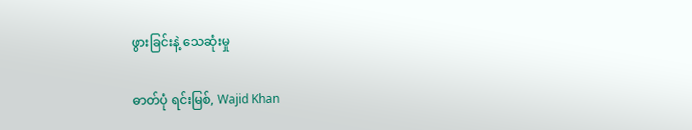ဖွားခြင်းနဲ့ သေဆုံးမှု

ဓာတ်ပုံ ရင်းမြစ်, Wajid Khan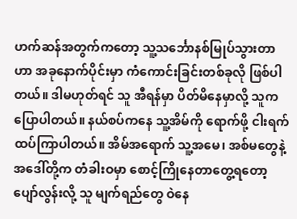ဟက်ဆန်အတွက်ကတော့ သူ့သင်္ဘောနစ်မြုပ်သွားတာဟာ အခုနောက်ပိုင်းမှာ ကံကောင်းခြင်းတစ်ခုလို ဖြစ်ပါတယ်။ ဒါမဟုတ်ရင် သူ အီရန်မှာ ပိတ်မိနေမှာလို့ သူက ပြောပါတယ်။ နယ်စပ်ကနေ သူ့အိမ်ကို ရောက်ဖို့ ငါးရက်ထပ်ကြာပါတယ်။ အိမ်အရောက် သူ့အမေ၊ အစ်မတွေနဲ့ အဒေါ်တို့က တံခါးဝမှာ စောင့်ကြိုနေတာတွေ့ရတော့ ပျော်လွန်းလို့ သူ မျက်ရည်တွေ ဝဲနေ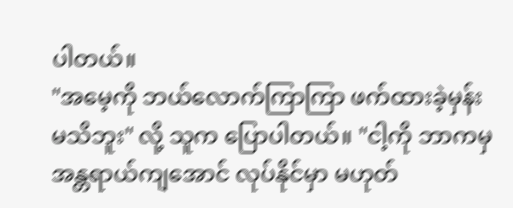ပါတယ်။
"အမေ့ကို ဘယ်လောက်ကြာကြာ ဖက်ထားခဲ့မှန်း မသိဘူး" လို့ သူက ပြောပါတယ်။ "ငါ့ကို ဘာကမှ အန္တရာယ်ကျအောင် လုပ်နိုင်မှာ မဟုတ်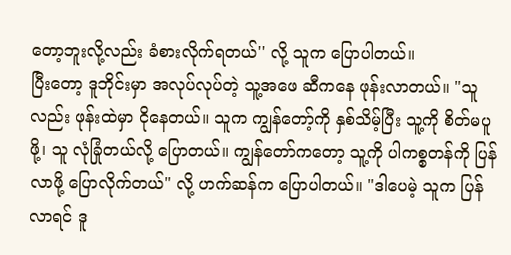တော့ဘူးလို့လည်း ခံစားလိုက်ရတယ်'' လို့ သူက ပြောပါတယ်။
ပြီးတော့ ဒူဘိုင်းမှာ အလုပ်လုပ်တဲ့ သူ့အဖေ ဆီကနေ ဖုန်းလာတယ်။ "သူလည်း ဖုန်းထဲမှာ ငိုနေတယ်။ သူက ကျွန်တော့်ကို နှစ်သိမ့်ပြီး သူ့ကို စိတ်မပူဖို့၊ သူ လုံခြုံတယ်လို့ ပြောတယ်။ ကျွန်တော်ကတော့ သူ့ကို ပါကစ္စတန်ကို ပြန်လာဖို့ ပြောလိုက်တယ်" လို့ ဟက်ဆန်က ပြောပါတယ်။ "ဒါပေမဲ့ သူက ပြန်လာရင် ဒူ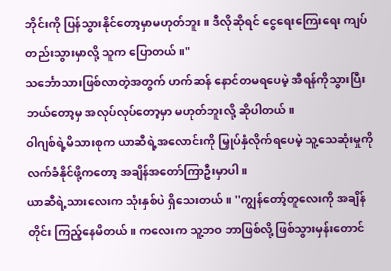ဘိုင်းကို ပြန်သွားနိုင်တော့မှာမဟုတ်ဘူး။ ဒီလိုဆိုရင် ငွေရေးကြေးရေး ကျပ်တည်းသွားမှာလို့ သူက ပြောတယ်။"
သင်္ဘောသားဖြစ်လာတဲ့အတွက် ဟက်ဆန် နောင်တမရပေမဲ့ အီရန်ကိုသွားပြီး ဘယ်တော့မှ အလုပ်လုပ်တော့မှာ မဟုတ်ဘူးလို့ ဆိုပါတယ်။
ဝါဂျစ်ရဲ့မိသားစုက ယာဆီရဲ့အလောင်းကို မြှုပ်နှံလိုက်ရပေမဲ့ သူ့သေဆုံးမှုကို လက်ခံနိုင်ဖို့ကတော့ အချိန်အတော်ကြာဦးမှာပါ။
ယာဆီရဲ့သားလေးက သုံးနှစ်ပဲ ရှိသေးတယ်။ ''ကျွန်တော့်တူလေးကို အချိန်တိုင်း ကြည့်နေမိတယ်။ ကလေးက သူ့ဘဝ ဘာဖြစ်လို့ ဖြစ်သွားမှန်းတောင်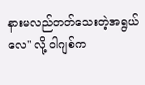နားမလည်တတ်သေးတဲ့အရွယ်လေ" လို့ ဝါဂျစ်က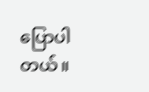ပြောပါတယ်။